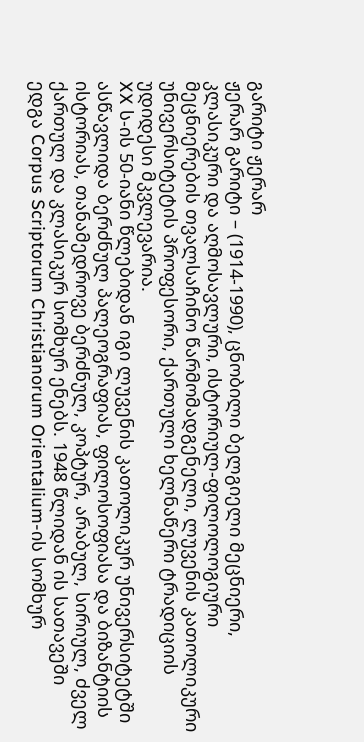გარიტი ჟერარ
ჟერარ გარიტი – (1914-1990), ცნობილი ბელგიელი მეცნიერი, კლასიკური და აღმოსავლური, ისტორიულ-ფილოლოგიური მეცნიერების თვალსაჩინო წარმომადგენელი, ლუვენის კათოლიკური უნივერსიტეტის პროფესორი, ქართული ხელნაწერი ტრადიციის უდიდესი მკვლევარია.
XX ს-ის 50-იანი წლებიდან იგი ლუვენის კათოლიკურ უნივერსიტეტში ასწავლიდა ბერძნულ პალეოგრაფიას, ფილოსოფიასა და ბიზანტიის ისტორიას, თანამედროვე ბერძნულ, კოპტურ, არაბულ, სირიულ, ძველ ქართულ და კლასიკურ სომხურ ენებს. 1948 წლიდან ის სათავეში ედგა Corpus Scriptorum Christianorum Orientalium-ის სომხურ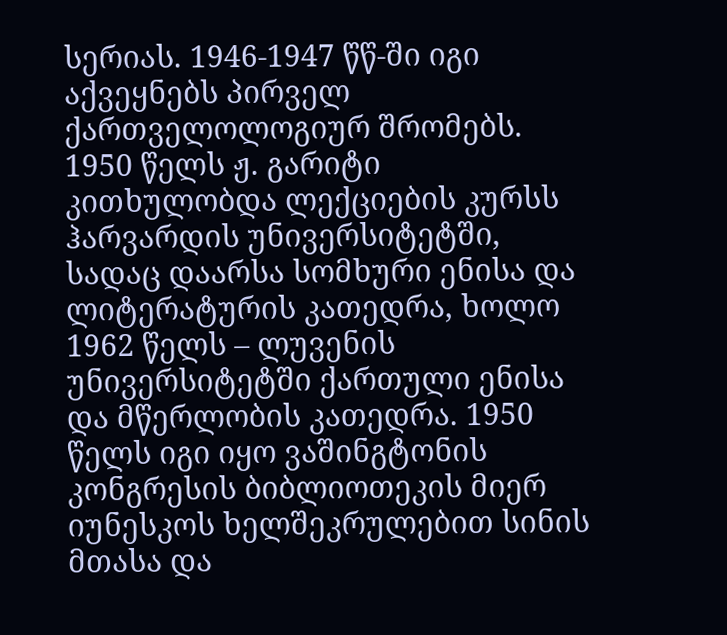სერიას. 1946-1947 წწ-ში იგი აქვეყნებს პირველ ქართველოლოგიურ შრომებს. 1950 წელს ჟ. გარიტი კითხულობდა ლექციების კურსს ჰარვარდის უნივერსიტეტში, სადაც დაარსა სომხური ენისა და ლიტერატურის კათედრა, ხოლო 1962 წელს – ლუვენის უნივერსიტეტში ქართული ენისა და მწერლობის კათედრა. 1950 წელს იგი იყო ვაშინგტონის კონგრესის ბიბლიოთეკის მიერ იუნესკოს ხელშეკრულებით სინის მთასა და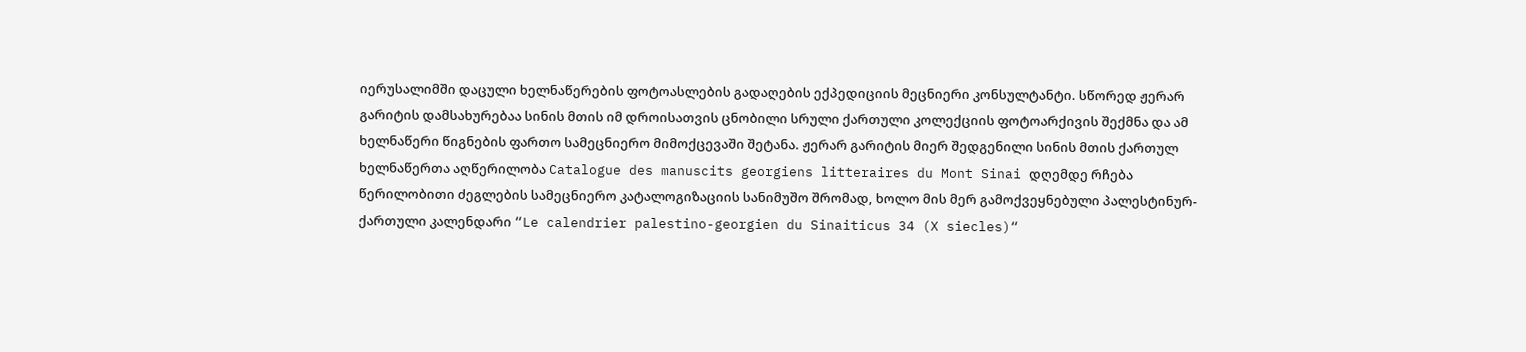იერუსალიმში დაცული ხელნაწერების ფოტოასლების გადაღების ექპედიციის მეცნიერი კონსულტანტი. სწორედ ჟერარ გარიტის დამსახურებაა სინის მთის იმ დროისათვის ცნობილი სრული ქართული კოლექციის ფოტოარქივის შექმნა და ამ ხელნაწერი წიგნების ფართო სამეცნიერო მიმოქცევაში შეტანა. ჟერარ გარიტის მიერ შედგენილი სინის მთის ქართულ ხელნაწერთა აღწერილობა Catalogue des manuscits georgiens litteraires du Mont Sinai დღემდე რჩება წერილობითი ძეგლების სამეცნიერო კატალოგიზაციის სანიმუშო შრომად, ხოლო მის მერ გამოქვეყნებული პალესტინურ-ქართული კალენდარი “Le calendrier palestino-georgien du Sinaiticus 34 (X siecles)“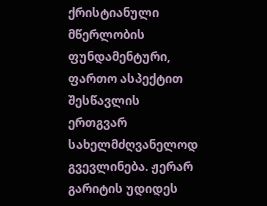ქრისტიანული მწერლობის ფუნდამენტური, ფართო ასპექტით შესწავლის ერთგვარ სახელმძღვანელოდ გვევლინება. ჟერარ გარიტის უდიდეს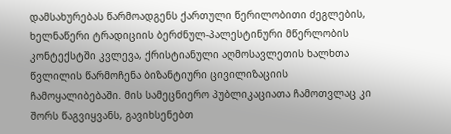დამსახურებას წარმოადგენს ქართული წერილობითი ძეგლების, ხელნაწერი ტრადიციის ბერძნულ-პალესტინური მწერლობის კონტექსტში კვლევა, ქრისტიანული აღმოსავლეთის ხალხთა წვლილის წარმოჩენა ბიზანტიური ცივილიზაციის ჩამოყალიბებაში. მის სამეცნიერო პუბლიკაციათა ჩამოთვლაც კი შორს წაგვიყვანს, გავიხსენებთ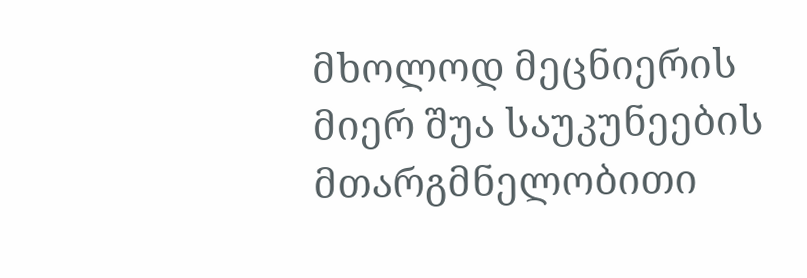მხოლოდ მეცნიერის მიერ შუა საუკუნეების მთარგმნელობითი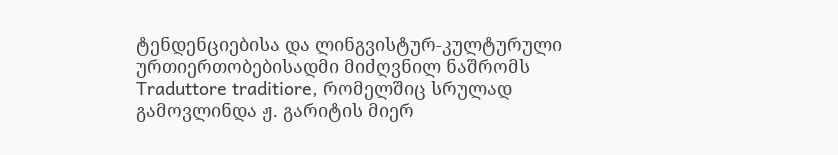ტენდენციებისა და ლინგვისტურ-კულტურული ურთიერთობებისადმი მიძღვნილ ნაშრომს Traduttore traditiore, რომელშიც სრულად გამოვლინდა ჟ. გარიტის მიერ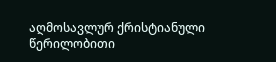აღმოსავლურ ქრისტიანული წერილობითი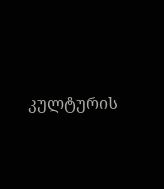კულტურის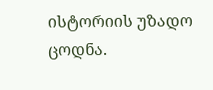ისტორიის უზადო ცოდნა.